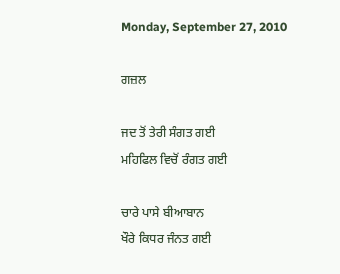Monday, September 27, 2010

ਗਜ਼ਲ

ਜਦ ਤੋਂ ਤੇਰੀ ਸੰਗਤ ਗਈ
ਮਹਿਫਿਲ ਵਿਚੋਂ ਰੰਗਤ ਗਈ

ਚਾਰੇ ਪਾਸੇ ਬੀਆਬਾਨ
ਖੌਰੇ ਕਿਧਰ ਜੰਨਤ ਗਈ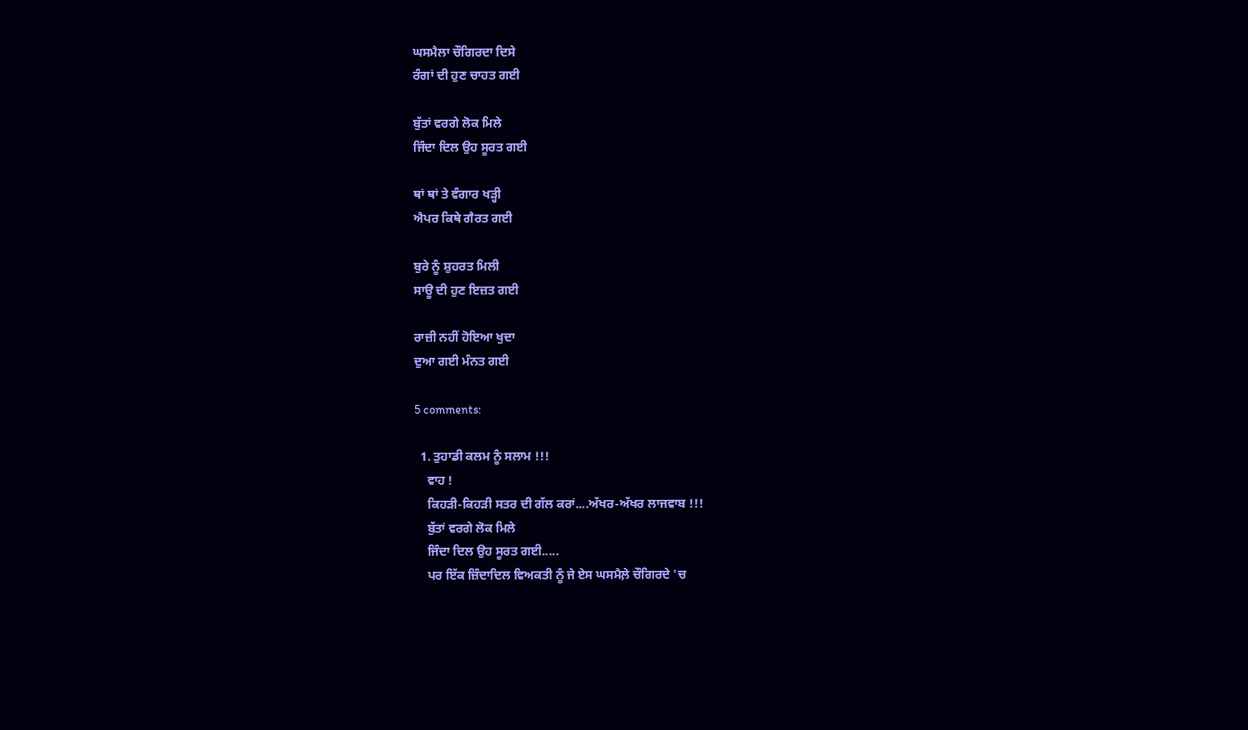ਘਸਮੈਲਾ ਚੌਗਿਰਦਾ ਦਿਸੇ
ਰੰਗਾਂ ਦੀ ਹੁਣ ਚਾਹਤ ਗਈ

ਬੁੱਤਾਂ ਵਰਗੇ ਲੋਕ ਮਿਲੇ
ਜਿੰਦਾ ਦਿਲ ਉਹ ਸੂਰਤ ਗਈ

ਥਾਂ ਥਾਂ ਤੇ ਵੰਗਾਰ ਖੜ੍ਹੀ
ਐਪਰ ਕਿਥੇ ਗੈਰਤ ਗਈ

ਬੁਰੇ ਨੂੰ ਸ਼ੁਹਰਤ ਮਿਲੀ
ਸਾਊ ਦੀ ਹੁਣ ਇਜ਼ਤ ਗਈ

ਰਾਜ਼ੀ ਨਹੀਂ ਹੋਇਆ ਖੁਦਾ
ਦੁਆ ਗਈ ਮੰਨਤ ਗਈ

5 comments:

  1. ਤੁਹਾਡੀ ਕਲਮ ਨੂੰ ਸਲਾਮ !!!
    ਵਾਹ !
    ਕਿਹੜੀ-ਕਿਹੜੀ ਸਤਰ ਦੀ ਗੱਲ ਕਰਾਂ....ਅੱਖਰ-ਅੱਖਰ ਲਾਜਵਾਬ !!!
    ਬੁੱਤਾਂ ਵਰਗੇ ਲੋਕ ਮਿਲੇ
    ਜਿੰਦਾ ਦਿਲ ਉਹ ਸੂਰਤ ਗਈ.....
    ਪਰ ਇੱਕ ਜ਼ਿੰਦਾਦਿਲ ਵਿਅਕਤੀ ਨੂੰ ਜੇ ਏਸ ਘਸਮੈਲ਼ੇ ਚੌਗਿਰਦੇ 'ਚ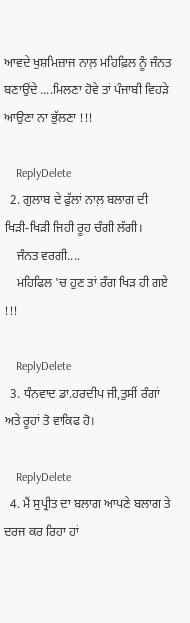ਆਵਦੇ ਖੁਸ਼ਮਿਜ਼ਾਜ ਨਾਲ਼ ਮਹਿਫ਼ਿਲ ਨੂੰ ਜੰਨਤ ਬਣਾਉਂਦੇ ....ਮਿਲਣਾ ਹੋਵੇ ਤਾਂ ਪੰਜਾਬੀ ਵਿਹੜੇ ਆਉਣਾ ਨਾ ਭੁੱਲਣਾ !!!

    ReplyDelete
  2. ਗੁਲਾਬ ਦੇ ਫੁੱਲਾਂ ਨਾਲ਼ ਬਲਾਗ ਦੀ ਖਿੜੀ-ਖਿੜੀ ਜਿਹੀ ਰੂਹ ਚੰਗੀ ਲੱਗੀ।
    ਜੰਨਤ ਵਰਗੀ....
    ਮਹਿਫਿਲ 'ਚ ਹੁਣ ਤਾਂ ਰੰਗ ਖਿੜ ਹੀ ਗਏ !!!

    ReplyDelete
  3. ਧੰਨਵਾਦ ਡਾ.ਹਰਦੀਪ ਜੀ,ਤੁਸੀਂ ਰੰਗਾਂ ਅਤੇ ਰੂਹਾਂ ਤੋ ਵਾਕਿਫ ਹੋ।

    ReplyDelete
  4. ਮੈਂ ਸੁਪ੍ਰੀਤ ਦਾ ਬਲਾਗ ਆਪਣੇ ਬਲਾਗ ਤੇ ਦਰਜ ਕਰ ਰਿਹਾ ਹਾਂ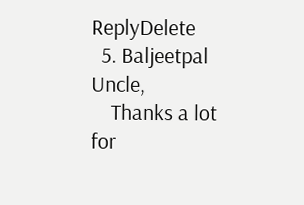ReplyDelete
  5. Baljeetpal Uncle,
    Thanks a lot for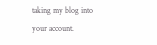taking my blog into your account.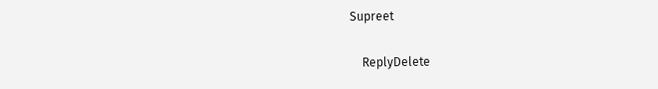Supreet

    ReplyDelete